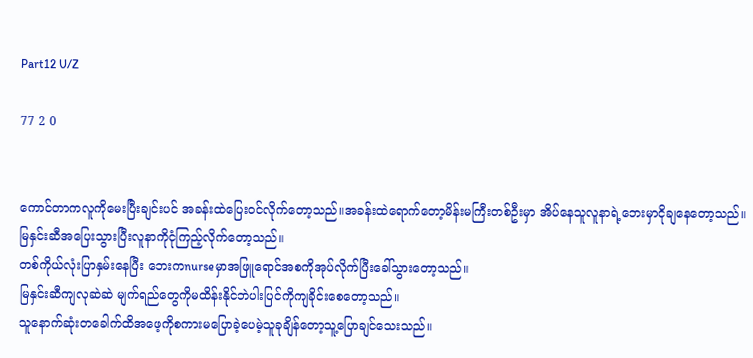Part12 U/Z

77 2 0


ကောင်တာကလူကိုမေးပြီးချင်းပင် အခန်းထဲပြေးဝင်လိုက်တော့သည်။အခန်းထဲရောက်တော့မိန်းမကြီးတစ်ဦးမှာ အိပ်နေသူလူနာရဲ့ဘေးမှာငိုချနေတော့သည်။
မြနှင်းဆီအပြေးသွားပြီးလူနာကိုငုံကြည့်လိုက်တော့သည်။
တစ်ကိုယ်လုံးပြာနှမ်းနေပြီး ဘေးကnurseမှာအဖြူရောင်အစကိုအုပ်လိုက်ပြီးခေါ်သွားတော့သည်။
မြနှင်းဆီကျလုဆဲဆဲ မျက်ရည်တွေကိုမထိန်းနိုင်ဘဲပါးပြင်ကိုကျခိုင်းစေတော့သည်။
သူနောက်ဆုံးတခေါက်ထိအဖေ့ကိုစကားမပြောခဲ့ပေမဲ့သူခုချိန်တော့သူ့ပြောချင်သေးသည်။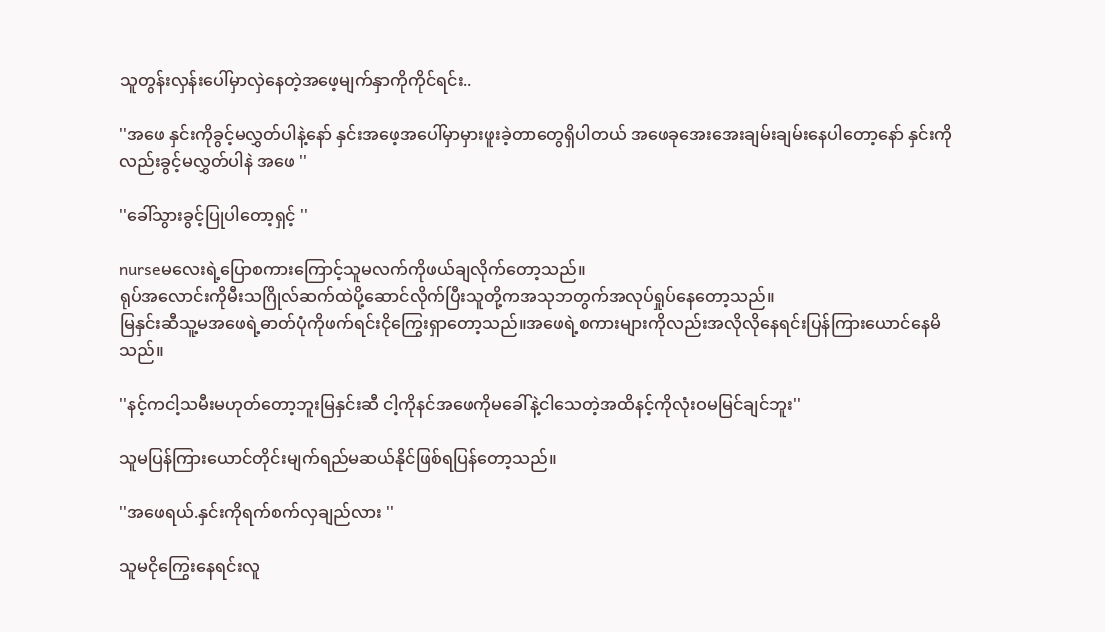သူတွန်းလှန်းပေါ်မှာလှဲနေတဲ့အဖေ့မျက်နှာကိုကိုင်ရင်း..

''အဖေ နှင်းကိုခွင့်မလွှတ်ပါနဲ့နော် နှင်းအဖေ့အပေါ်မှာမှားဖူးခဲ့တာတွေရှိပါတယ် အဖေခုအေးအေးချမ်းချမ်းနေပါတော့နော် နှင်းကိုလည်းခွင့်မလွှတ်ပါနဲ အဖေ ''

''ခေါ်သွားခွင့်ပြုပါတော့ရှင့် ''

nurseမလေးရဲ့ပြောစကားကြောင့်သူမလက်ကိုဖယ်ချလိုက်တော့သည်။
ရုပ်အလောင်းကိုမီးသဂြိုလ်ဆက်ထဲပို့ဆောင်လိုက်ပြီးသူတို့ကအသုဘတွက်အလုပ်ရှုပ်နေတော့သည်။
မြနှင်းဆီသူ့မအဖေရဲ့ဓာတ်ပုံကိုဖက်ရင်းငိုကြွေးရှာတော့သည်။အဖေရဲ့စကားများကိုလည်းအလိုလိုနေရင်းပြန်ကြားယောင်နေမိသည်။

''နင့်ကငါ့သမီးမဟုတ်တော့ဘူးမြနှင်းဆီ ငါ့ကိုနင်အဖေကိုမခေါ်နဲ့ငါသေတဲ့အထိနင့်ကိုလုံးဝမမြင်ချင်ဘူး''

သူမပြန်ကြားယောင်တိုင်းမျက်ရည်မဆယ်နိုင်ဖြစ်ရပြန်တော့သည်။

''အဖေရယ်.နှင်းကိုရက်စက်လှချည်လား ''

သူမငိုကြွေးနေရင်းလူ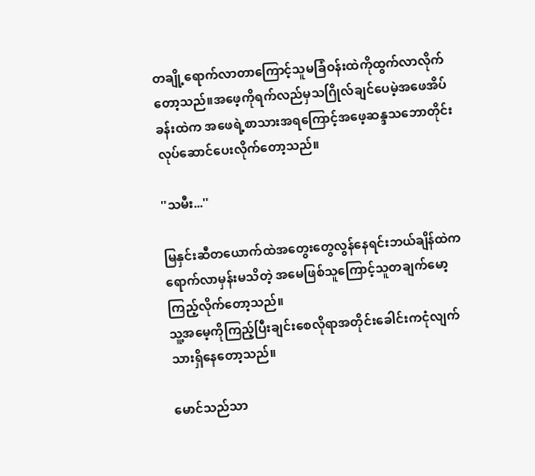တချို့ရောက်လာတာကြောင့်သူမခြံဝန်းထဲကိုထွက်လာလိုက်တော့သည်။အဖေ့ကိုရက်လည်မှသဂြိုလ်ချင်ပေမဲ့အဖေအိပ်ခန်းထဲက အဖေရဲ့စာသားအရကြောင့်အဖေ့ဆန္ဒသဘောတိုင်းလုပ်ဆောင်ပေးလိုက်တော့သည်။

''သမီး...''

မြနှင်းဆီတယောက်ထဲအတွေးတွေလွန်နေရင်းဘယ်ချိန်ထဲကရောက်လာမှန်းမသိတဲ့ အမေဖြစ်သူကြောင့်သူတချက်မော့ကြည့်လိုက်တော့သည်။
သူ့အမေ့ကိုကြည့်ပြီးချင်းစေလိုရာအတိုင်းခေါင်းကငုံလျက်သားရှိနေတော့သည်။

မောင်သည်သာ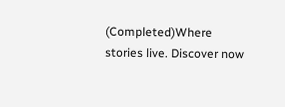(Completed)Where stories live. Discover now